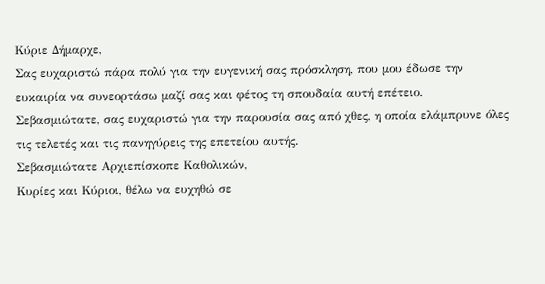Κύριε Δήμαρχε,
Σας ευχαριστώ πάρα πολύ για την ευγενική σας πρόσκληση, που μου έδωσε την ευκαιρία να συνεορτάσω μαζί σας και φέτος τη σπουδαία αυτή επέτειο.
Σεβασμιώτατε, σας ευχαριστώ για την παρουσία σας από χθες, η οποία ελάμπρυνε όλες τις τελετές και τις πανηγύρεις της επετείου αυτής.
Σεβασμιώτατε Αρχιεπίσκοπε Καθολικών,
Κυρίες και Κύριοι, θέλω να ευχηθώ σε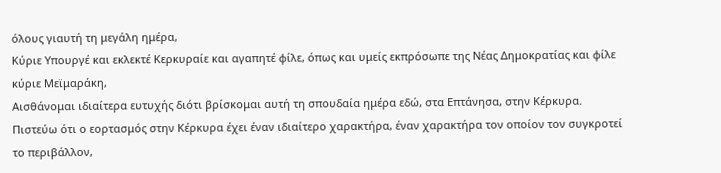όλους γιαυτή τη μεγάλη ημέρα,
Κύριε Υπουργέ και εκλεκτέ Κερκυραίε και αγαπητέ φίλε, όπως και υμείς εκπρόσωπε της Νέας Δημοκρατίας και φίλε κύριε Μεϊμαράκη,
Αισθάνομαι ιδιαίτερα ευτυχής διότι βρίσκομαι αυτή τη σπουδαία ημέρα εδώ, στα Επτάνησα, στην Κέρκυρα. Πιστεύω ότι ο εορτασμός στην Κέρκυρα έχει έναν ιδιαίτερο χαρακτήρα, έναν χαρακτήρα τον οποίον τον συγκροτεί το περιβάλλον,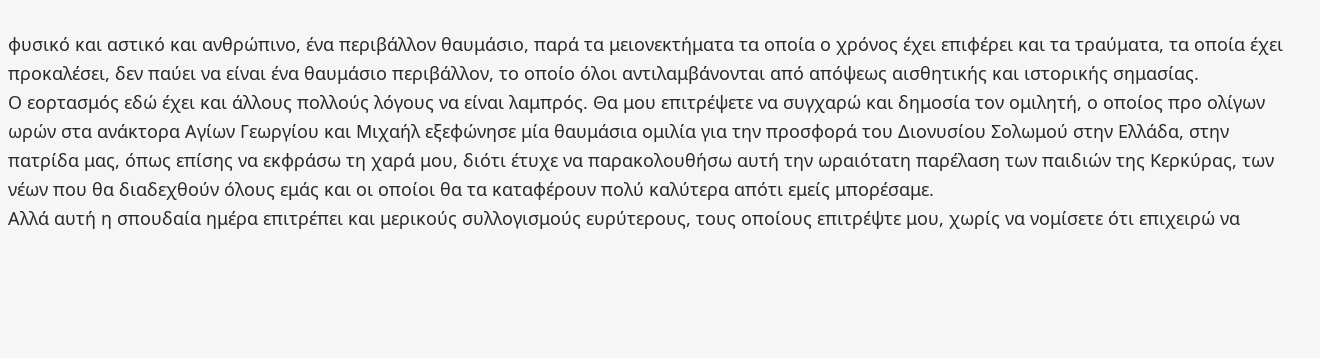φυσικό και αστικό και ανθρώπινο, ένα περιβάλλον θαυμάσιο, παρά τα μειονεκτήματα τα οποία ο χρόνος έχει επιφέρει και τα τραύματα, τα οποία έχει προκαλέσει, δεν παύει να είναι ένα θαυμάσιο περιβάλλον, το οποίο όλοι αντιλαμβάνονται από απόψεως αισθητικής και ιστορικής σημασίας.
Ο εορτασμός εδώ έχει και άλλους πολλούς λόγους να είναι λαμπρός. Θα μου επιτρέψετε να συγχαρώ και δημοσία τον ομιλητή, ο οποίος προ ολίγων ωρών στα ανάκτορα Αγίων Γεωργίου και Μιχαήλ εξεφώνησε μία θαυμάσια ομιλία για την προσφορά του Διονυσίου Σολωμού στην Ελλάδα, στην πατρίδα μας, όπως επίσης να εκφράσω τη χαρά μου, διότι έτυχε να παρακολουθήσω αυτή την ωραιότατη παρέλαση των παιδιών της Κερκύρας, των νέων που θα διαδεχθούν όλους εμάς και οι οποίοι θα τα καταφέρουν πολύ καλύτερα απότι εμείς μπορέσαμε.
Αλλά αυτή η σπουδαία ημέρα επιτρέπει και μερικούς συλλογισμούς ευρύτερους, τους οποίους επιτρέψτε μου, χωρίς να νομίσετε ότι επιχειρώ να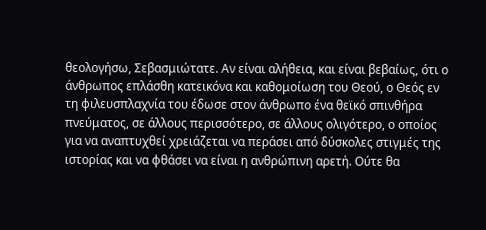θεολογήσω, Σεβασμιώτατε. Αν είναι αλήθεια, και είναι βεβαίως, ότι ο άνθρωπος επλάσθη κατεικόνα και καθομοίωση του Θεού, ο Θεός εν τη φιλευσπλαχνία του έδωσε στον άνθρωπο ένα θεϊκό σπινθήρα πνεύματος, σε άλλους περισσότερο, σε άλλους ολιγότερο, ο οποίος για να αναπτυχθεί χρειάζεται να περάσει από δύσκολες στιγμές της ιστορίας και να φθάσει να είναι η ανθρώπινη αρετή. Ούτε θα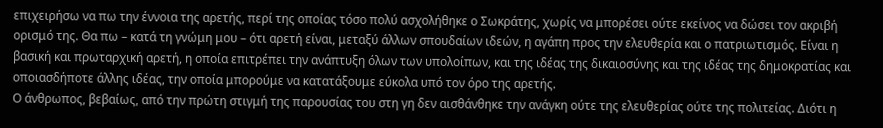επιχειρήσω να πω την έννοια της αρετής, περί της οποίας τόσο πολύ ασχολήθηκε ο Σωκράτης, χωρίς να μπορέσει ούτε εκείνος να δώσει τον ακριβή ορισμό της. Θα πω – κατά τη γνώμη μου – ότι αρετή είναι, μεταξύ άλλων σπουδαίων ιδεών, η αγάπη προς την ελευθερία και ο πατριωτισμός. Είναι η βασική και πρωταρχική αρετή, η οποία επιτρέπει την ανάπτυξη όλων των υπολοίπων, και της ιδέας της δικαιοσύνης και της ιδέας της δημοκρατίας και οποιασδήποτε άλλης ιδέας, την οποία μπορούμε να κατατάξουμε εύκολα υπό τον όρο της αρετής.
Ο άνθρωπος, βεβαίως, από την πρώτη στιγμή της παρουσίας του στη γη δεν αισθάνθηκε την ανάγκη ούτε της ελευθερίας ούτε της πολιτείας. Διότι η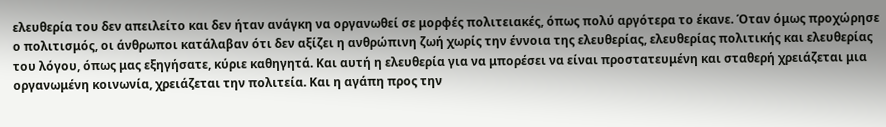ελευθερία του δεν απειλείτο και δεν ήταν ανάγκη να οργανωθεί σε μορφές πολιτειακές, όπως πολύ αργότερα το έκανε. Όταν όμως προχώρησε ο πολιτισμός, οι άνθρωποι κατάλαβαν ότι δεν αξίζει η ανθρώπινη ζωή χωρίς την έννοια της ελευθερίας, ελευθερίας πολιτικής και ελευθερίας του λόγου, όπως μας εξηγήσατε, κύριε καθηγητά. Και αυτή η ελευθερία για να μπορέσει να είναι προστατευμένη και σταθερή χρειάζεται μια οργανωμένη κοινωνία, χρειάζεται την πολιτεία. Και η αγάπη προς την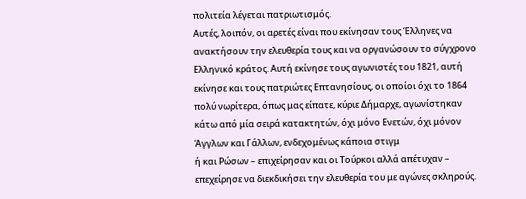πολιτεία λέγεται πατριωτισμός.
Αυτές, λοιπόν, οι αρετές είναι που εκίνησαν τους Έλληνες να ανακτήσουν την ελευθερία τους και να οργανώσουν το σύγχρονο Ελληνικό κράτος. Αυτή εκίνησε τους αγωνιστές του 1821, αυτή εκίνησε και τους πατριώτες Επτανησίους, οι οποίοι όχι το 1864 πολύ νωρίτερα, όπως μας είπατε, κύριε Δήμαρχε, αγωνίστηκαν κάτω από μία σειρά κατακτητών, όχι μόνο Ενετών, όχι μόνον Άγγλων και Γάλλων, ενδεχομένως κάποια στιγμ
ή και Ρώσων – επιχείρησαν και οι Τούρκοι αλλά απέτυχαν – επεχείρησε να διεκδικήσει την ελευθερία του με αγώνες σκληρούς.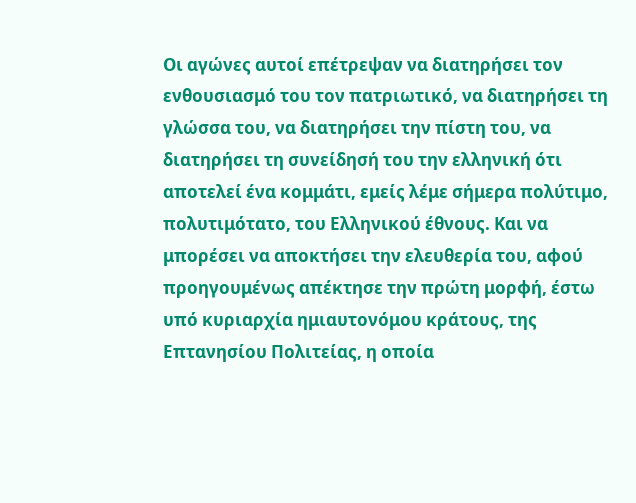Οι αγώνες αυτοί επέτρεψαν να διατηρήσει τον ενθουσιασμό του τον πατριωτικό, να διατηρήσει τη γλώσσα του, να διατηρήσει την πίστη του, να διατηρήσει τη συνείδησή του την ελληνική ότι αποτελεί ένα κομμάτι, εμείς λέμε σήμερα πολύτιμο, πολυτιμότατο, του Ελληνικού έθνους. Και να μπορέσει να αποκτήσει την ελευθερία του, αφού προηγουμένως απέκτησε την πρώτη μορφή, έστω υπό κυριαρχία ημιαυτονόμου κράτους, της Επτανησίου Πολιτείας, η οποία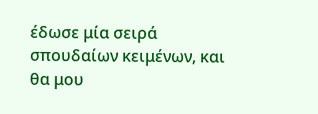έδωσε μία σειρά σπουδαίων κειμένων, και θα μου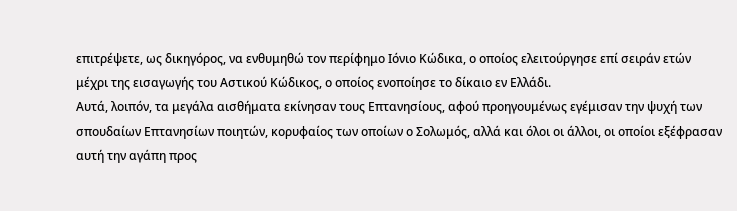επιτρέψετε, ως δικηγόρος, να ενθυμηθώ τον περίφημο Ιόνιο Κώδικα, ο οποίος ελειτούργησε επί σειράν ετών μέχρι της εισαγωγής του Αστικού Κώδικος, ο οποίος ενοποίησε το δίκαιο εν Ελλάδι.
Αυτά, λοιπόν, τα μεγάλα αισθήματα εκίνησαν τους Επτανησίους, αφού προηγουμένως εγέμισαν την ψυχή των σπουδαίων Επτανησίων ποιητών, κορυφαίος των οποίων ο Σολωμός, αλλά και όλοι οι άλλοι, οι οποίοι εξέφρασαν αυτή την αγάπη προς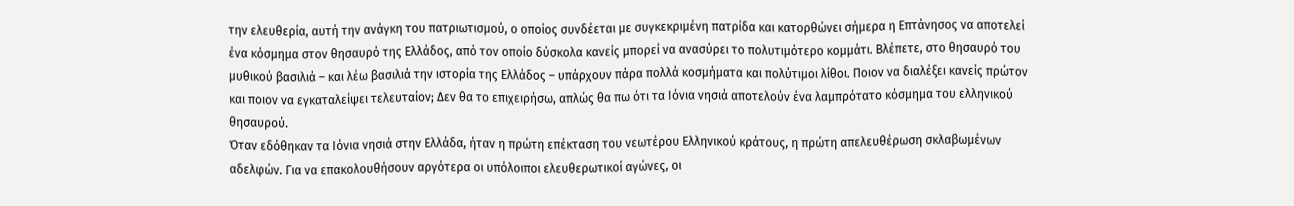την ελευθερία, αυτή την ανάγκη του πατριωτισμού, ο οποίος συνδέεται με συγκεκριμένη πατρίδα και κατορθώνει σήμερα η Επτάνησος να αποτελεί ένα κόσμημα στον θησαυρό της Ελλάδος, από τον οποίο δύσκολα κανείς μπορεί να ανασύρει το πολυτιμότερο κομμάτι. Βλέπετε, στο θησαυρό του μυθικού βασιλιά – και λέω βασιλιά την ιστορία της Ελλάδος – υπάρχουν πάρα πολλά κοσμήματα και πολύτιμοι λίθοι. Ποιον να διαλέξει κανείς πρώτον και ποιον να εγκαταλείψει τελευταίον; Δεν θα το επιχειρήσω, απλώς θα πω ότι τα Ιόνια νησιά αποτελούν ένα λαμπρότατο κόσμημα του ελληνικού θησαυρού.
Όταν εδόθηκαν τα Ιόνια νησιά στην Ελλάδα, ήταν η πρώτη επέκταση του νεωτέρου Ελληνικού κράτους, η πρώτη απελευθέρωση σκλαβωμένων αδελφών. Για να επακολουθήσουν αργότερα οι υπόλοιποι ελευθερωτικοί αγώνες, οι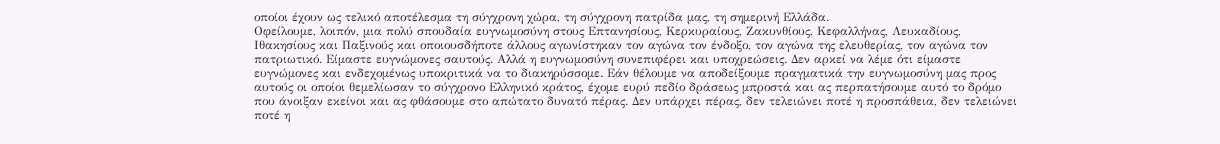οποίοι έχουν ως τελικό αποτέλεσμα τη σύγχρονη χώρα, τη σύγχρονη πατρίδα μας, τη σημερινή Ελλάδα.
Οφείλουμε, λοιπόν, μια πολύ σπουδαία ευγνωμοσύνη στους Επτανησίους, Κερκυραίους, Ζακυνθίους, Κεφαλλήνας, Λευκαδίους, Ιθακησίους και Παξινούς και οποιουσδήποτε άλλους αγωνίστηκαν τον αγώνα τον ένδοξο, τον αγώνα της ελευθερίας, τον αγώνα τον πατριωτικό. Είμαστε ευγνώμονες σαυτούς. Αλλά η ευγνωμοσύνη συνεπιφέρει και υποχρεώσεις. Δεν αρκεί να λέμε ότι είμαστε ευγνώμονες και ενδεχομένως υποκριτικά να το διακηρύσσομε. Εάν θέλουμε να αποδείξουμε πραγματικά την ευγνωμοσύνη μας προς αυτούς οι οποίοι θεμελίωσαν το σύγχρονο Ελληνικό κράτος, έχομε ευρύ πεδίο δράσεως μπροστά και ας περπατήσουμε αυτό το δρόμο που άνοιξαν εκείνοι και ας φθάσουμε στο απώτατο δυνατό πέρας. Δεν υπάρχει πέρας, δεν τελειώνει ποτέ η προσπάθεια, δεν τελειώνει ποτέ η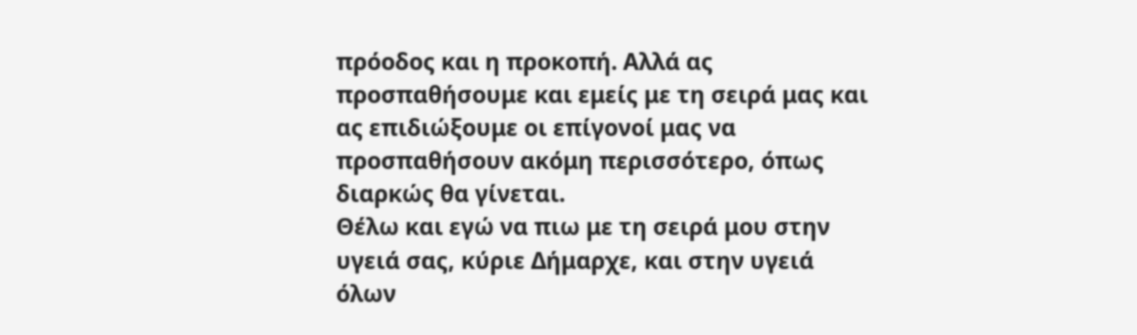πρόοδος και η προκοπή. Αλλά ας προσπαθήσουμε και εμείς με τη σειρά μας και ας επιδιώξουμε οι επίγονοί μας να προσπαθήσουν ακόμη περισσότερο, όπως διαρκώς θα γίνεται.
Θέλω και εγώ να πιω με τη σειρά μου στην υγειά σας, κύριε Δήμαρχε, και στην υγειά όλων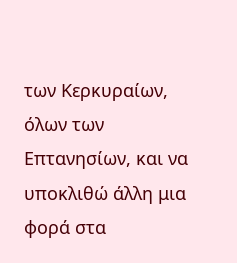των Κερκυραίων, όλων των Επτανησίων, και να υποκλιθώ άλλη μια φορά στα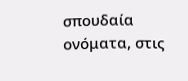σπουδαία ονόματα, στις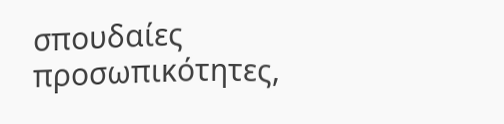σπουδαίες προσωπικότητες,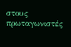στους πρωταγωνιστές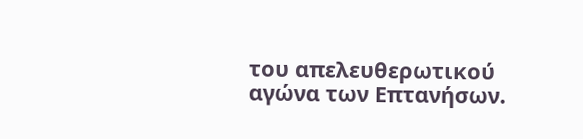του απελευθερωτικού αγώνα των Επτανήσων.